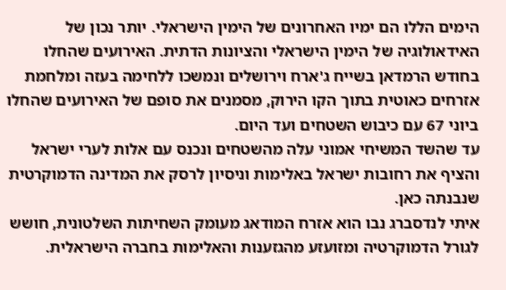הימים הללו הם ימיו האחרונים של הימין הישראלי. יותר נכון של האידאולוגיה של הימין הישראלי והציונות הדתית. האירועים שהחלו בחודש הרמדאן בשייח ג'ארח וירושלים ונמשכו ללחימה בעזה ומלחמת אזרחים כאוטית בתוך הקו הירוק, מסמנים את סופם של האירועים שהחלו ביוני 67 עם כיבוש השטחים ועד היום.
עד שהשד המשיחי אמוני עלה מהשטחים ונכנס עם אלות לערי ישראל והציף את רחובות ישראל באלימות וניסיון לרסק את המדינה הדמוקרטית שנבנתה כאן.
איתי לנדסברג נבו הוא אזרח המודאג מעומק השחיתות השלטונית, חושש לגורל הדמוקרטיה ומזועזע מהגזענות והאלימות בחברה הישראלית.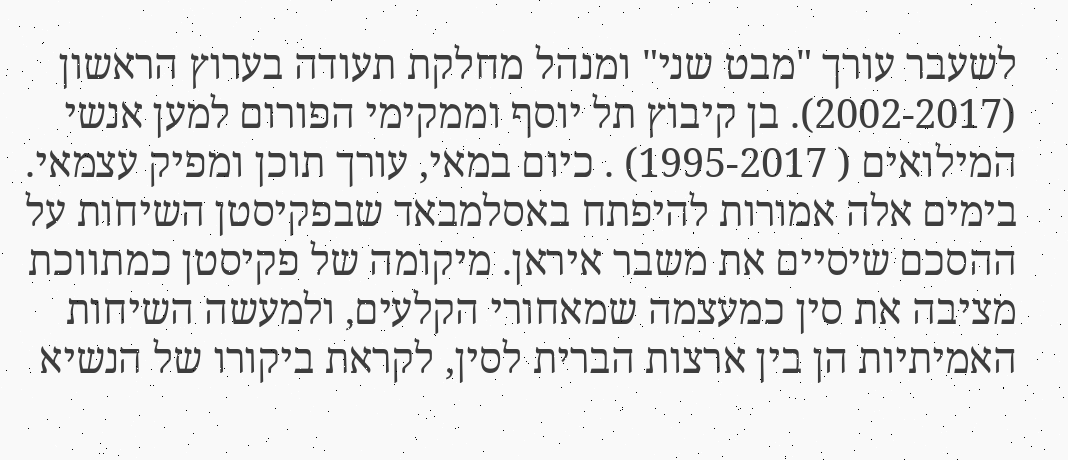לשעבר עורך "מבט שני" ומנהל מחלקת תעודה בערוץ הראשון (2002-2017). בן קיבוץ תל יוסף וממקימי הפורום למען אנשי המילואים ( 1995-2017) . כיום במאי, עורך תוכן ומפיק עצמאי.
בימים אלה אמורות להיפתח באסלמבאד שבפקיסטן השיחות על ההסכם שיסיים את משבר איראן. מיקומה של פקיסטן כמתווכת מציבה את סין כמעצמה שמאחורי הקלעים, ולמעשה השיחות האמיתיות הן בין ארצות הברית לסין, לקראת ביקורו של הנשיא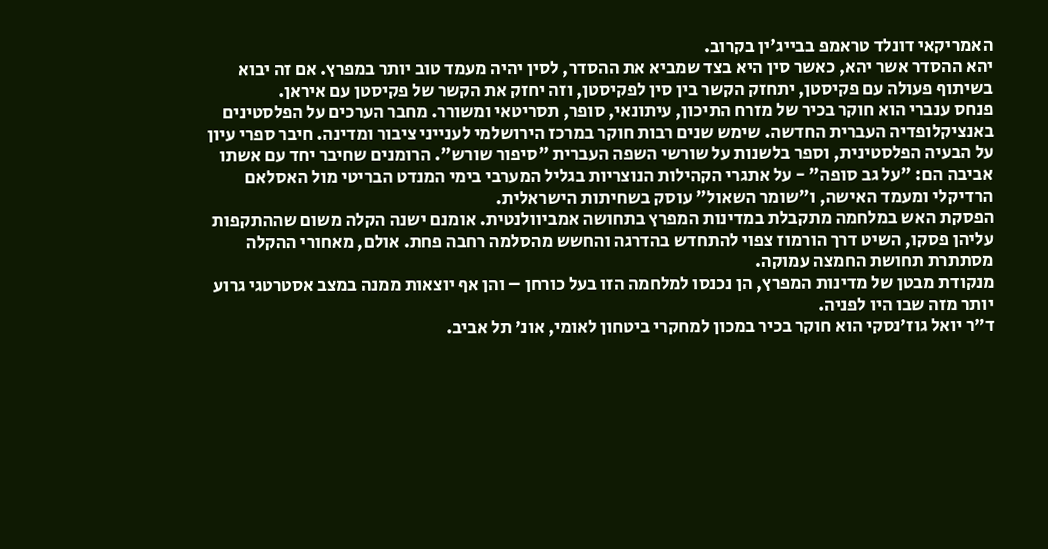האמריקאי דונלד טראמפ בבייג'ין בקרוב.
יהא ההסדר אשר יהא, כאשר סין היא בצד שמביא את ההסדר, לסין יהיה מעמד טוב יותר במפרץ. אם זה יבוא בשיתוף פעולה עם פקיסטן, יתחזק הקשר בין סין לפקיסטן, וזה יחזק את הקשר של פקיסטן עם איראן.
פנחס ענברי הוא חוקר בכיר של מזרח התיכון, עיתונאי, סופר, תסריטאי ומשורר. מחבר הערכים על הפלסטינים באנציקלופדיה העברית החדשה. שימש שנים רבות חוקר במרכז הירושלמי לענייני ציבור ומדינה. חיבר ספרי עיון על הבעיה הפלסטינית, וספר בלשנות על שורשי השפה העברית "סיפור שורש". הרומנים שחיבר יחד עם אשתו אביבה הם: "על גב סופה" - על אתגרי הקהילות הנוצריות בגליל המערבי בימי המנדט הבריטי מול האסלאם הרדיקלי ומעמד האישה, ו"שומר השאול" עוסק בשחיתות הישראלית.
הפסקת האש במלחמה מתקבלת במדינות המפרץ בתחושה אמביוולנטית. אומנם ישנה הקלה משום שההתקפות עליהן פסקו, השיט דרך הורמוז צפוי להתחדש בהדרגה והחשש מהסלמה רחבה פחת. אולם, מאחורי ההקלה מסתתרת תחושת החמצה עמוקה.
מנקודת מבטן של מדינות המפרץ, הן נכנסו למלחמה הזו בעל כורחן – והן אף יוצאות ממנה במצב אסטרטגי גרוע יותר מזה שבו היו לפניה.
ד״ר יואל גוז׳נסקי הוא חוקר בכיר במכון למחקרי ביטחון לאומי, אונ׳ תל אביב.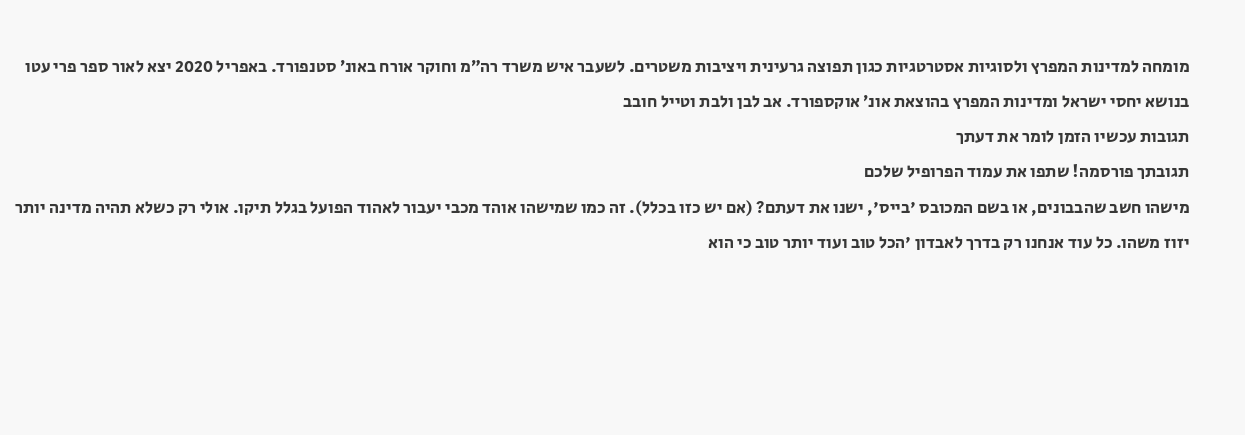מומחה למדינות המפרץ ולסוגיות אסטרטגיות כגון תפוצה גרעינית ויציבות משטרים. לשעבר איש משרד רה״מ וחוקר אורח באונ׳ סטנפורד. באפריל 2020 יצא לאור ספר פרי עטו בנושא יחסי ישראל ומדינות המפרץ בהוצאת אונ׳ אוקספורד. אב לבן ולבת וטייל חובב
תגובות עכשיו הזמן לומר את דעתך
תגובתך פורסמה! שתפו את עמוד הפרופיל שלכם
מישהו חשב שהבבונים, או בשם המכובס 'בייס', ישנו את דעתם? (אם יש כזו בכלל). זה כמו שמישהו אוהד מכבי יעבור לאהוד הפועל בגלל תיקו. אולי רק כשלא תהיה מדינה יותר יזוז משהו. כל עוד אנחנו רק בדרך לאבדון 'הכל טוב ועוד יותר טוב כי הוא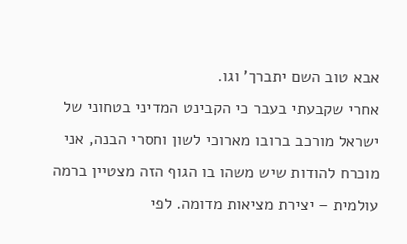אבא טוב השם יתברך' וגו.
אחרי שקבעתי בעבר כי הקבינט המדיני בטחוני של ישראל מורכב ברובו מארוכי לשון וחסרי הבנה, אני מוכרח להודות שיש משהו בו הגוף הזה מצטיין ברמה עולמית – יצירת מציאות מדומה. לפי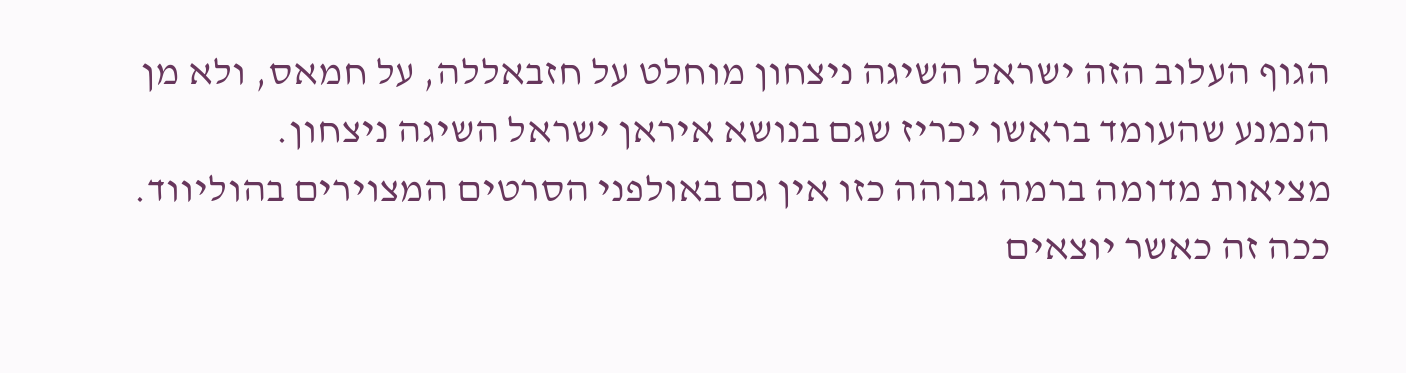הגוף העלוב הזה ישראל השיגה ניצחון מוחלט על חזבאללה, על חמאס, ולא מן הנמנע שהעומד בראשו יכריז שגם בנושא איראן ישראל השיגה ניצחון.
מציאות מדומה ברמה גבוהה כזו אין גם באולפני הסרטים המצוירים בהוליווד. ככה זה כאשר יוצאים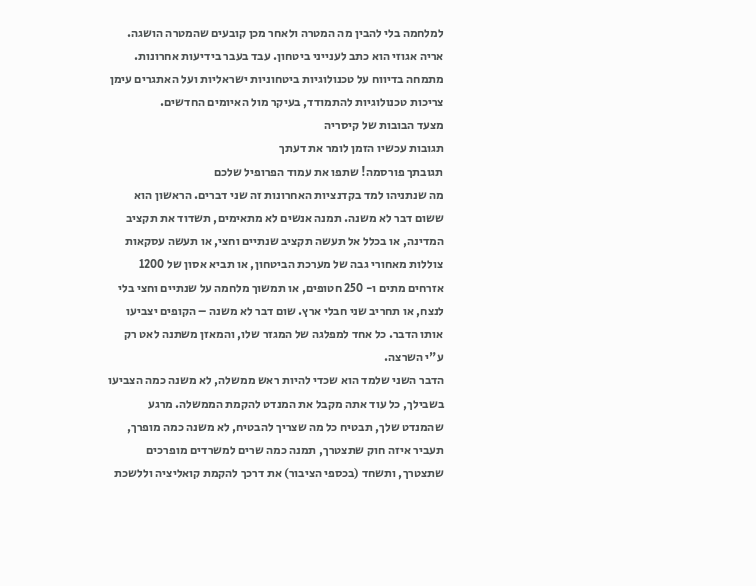למלחמה בלי להבין מה המטרה ולאחר מכן קובעים שהמטרה הושגה.
אריה אגוזי הוא כתב לענייני ביטחון. עבד בעבר בידיעות אחרונות. מתמחה בדיווח על טכנולוגיות ביטחוניות ישראליות ועל האתגרים עימן צריכות טכנולוגיות להתמודד, בעיקר מול האיומים החדשים.
מצעד הבובות של קיסריה
תגובות עכשיו הזמן לומר את דעתך
תגובתך פורסמה! שתפו את עמוד הפרופיל שלכם
מה שנתניהו למד בקדנציות האחרונות זה שני דברים. הראשון הוא ששום דבר לא משנה. תמנה אנשים לא מתאימים, תשדוד את תקציב המדינה, או בכלל אל תעשה תקציב שנתיים וחצי, או תעשה עסקאות צוללות מאחורי גבה של מערכת הביטחון, או תביא אסון של 1200 אזרחים מתים ו- 250 חטופים, או תמשוך מלחמה על שנתיים וחצי בלי לנצח, או תחריב שני חבלי ארץ. שום דבר לא משנה – הקופים יצביעו אותו הדבר. כל אחד למפלגה של המגזר שלו, והמאזן משתנה לאט רק ע"י השרצה.
הדבר השני שלמד הוא שכדי להיות ראש ממשלה, לא משנה כמה הצביעו בשבילך, כל עוד אתה מקבל את המנדט להקמת הממשלה. מרגע שהמנדט שלך, תבטיח כל מה שצריך להבטיח, לא משנה כמה מופרך, תעביר איזה חוק שתצטרך, תמנה כמה שרים למשרדים מופרכים שתצטרך, ותשחד (בכספי הציבור) את דרכך להקמת קואליציה וללשכת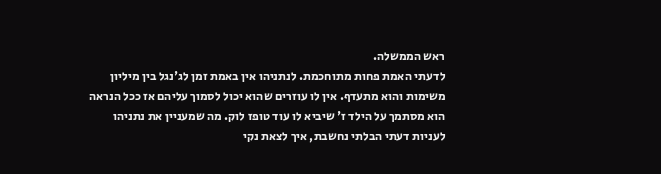ראש הממשלה.
לדעתי האמת פחות מתוחכמת. לנתניהו אין באמת זמן לג'נגל בין מיליון משימות והוא מתעדף. אין לו עוזרים שהוא יכול לסמוך עליהם אז ככל הנראה הוא מסתמך על הילד ז' שיביא לו עוד טופז לוק. מה שמעניין את נתניהו לעניות דעתי הבלתי נחשבת, איך לצאת נקי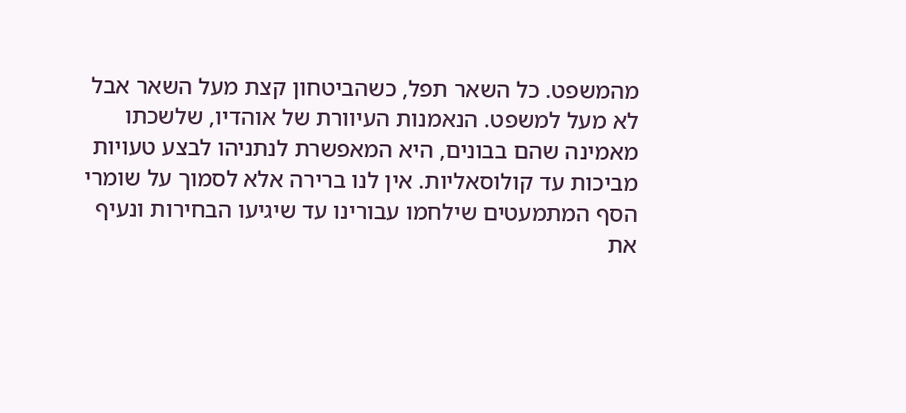מהמשפט. כל השאר תפל, כשהביטחון קצת מעל השאר אבל לא מעל למשפט. הנאמנות העיוורת של אוהדיו, שלשכתו מאמינה שהם בבונים, היא המאפשרת לנתניהו לבצע טעויות מביכות עד קולוסאליות. אין לנו ברירה אלא לסמוך על שומרי הסף המתמעטים שילחמו עבורינו עד שיגיעו הבחירות ונעיף את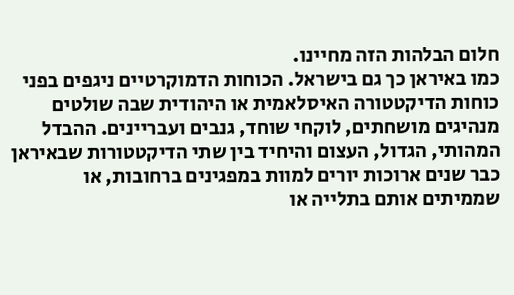חלום הבלהות הזה מחיינו.
כמו באיראן כך גם בישראל. הכוחות הדמוקרטיים ניגפים בפני כוחות הדיקטטורה האיסלאמית או היהודית שבה שולטים מנהיגים מושחתים, לוקחי שוחד, גנבים ועבריינים. ההבדל המהותי, הגדול, העצום והיחיד בין שתי הדיקטטורות שבאיראן כבר שנים ארוכות יורים למוות במפגינים ברחובות, או שממיתים אותם בתלייה או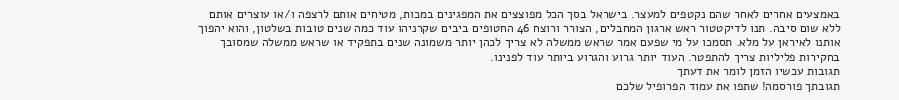באמצעים אחרים לאחר שהם נקטפים למעצר. בישראל בסך הכל מפוצצים את המפגינים במכות, מטיחים אותם לרצפה ו/או עוצרים אותם ללא שום סיבה. תנו לדיקטטור ראש ארגון המחבלים, הצורר ורוצח 46 החטופים ביבים שקרניהו עוד כמה שנים טובות בשלטון, והוא יהפוך אותנו לאיראן על מלא. תסמכו על מי שפעם אמר שראש ממשלה לא צריך לכהן יותר משמונה שנים בתפקיד או שראש ממשלה שמסובך בחקירות פליליות צריך להתפטר. העוד יותר גרוע והגרוע ביותר עוד לפנינו.
תגובות עכשיו הזמן לומר את דעתך
תגובתך פורסמה! שתפו את עמוד הפרופיל שלכם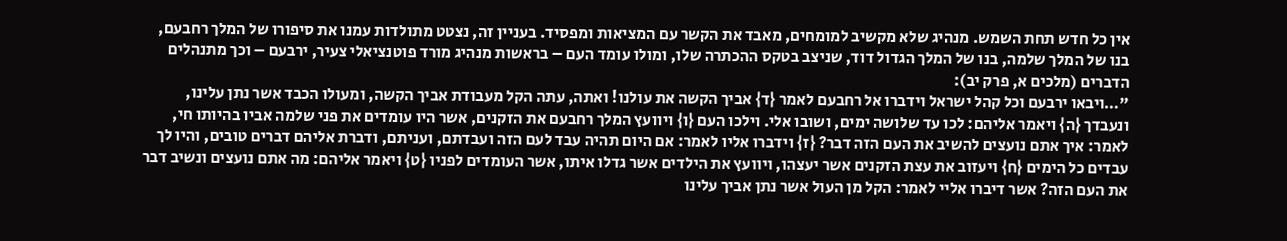אין כל חדש תחת השמש. מנהיג שלא מקשיב למומחים, מאבד את הקשר עם המציאות ומפסיד. בעניין זה, נצטט מתולדות עמנו את סיפורו של המלך רחבעם, בנו של המלך שלמה, בנו של המלך הגדול דוד, שניצב בטקס ההכתרה שלו, ומולו עומד העם – בראשות מנהיג מורד פוטנציאלי צעיר, ירבעם – וכך מתנהלים הדברים (מלכים א, פרק יב):
"…ויבאו ירבעם וכל קהל ישראל וידברו אל רחבעם לאמר {ד} אביך הקשה את עולנו! ואתה, עתה הקל מעבודת אביך הקשה, ומעולו הכבד אשר נתן עלינו, ונעבדך {ה} ויאמר אליהם: לכו עד שלושה ימים, ושובו אלי. וילכו העם {ו} ויוועץ המלך רחבעם את הזקנים, אשר היו עומדים את פני שלמה אביו בהיותו חי, לאמר: איך אתם נועצים להשיב את העם הזה דבר? {ז} וידברו אליו לאמר: אם היום תהיה עבד לעם הזה ועבדתם, ועניתם, ודברת אליהם דברים טובים, והיו לך עבדים כל הימים {ח} ויעזוב את עצת הזקנים אשר יעצהו, ויוועץ את הילדים אשר גדלו איתו, אשר העומדים לפניו {ט} ויאמר אליהם: מה אתם נועצים ונשיב דבר את העם הזה? אשר דיברו אליי לאמר: הקל מן העול אשר נתן אביך עלינו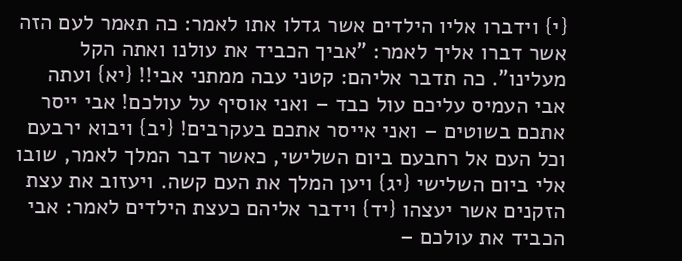{י} וידברו אליו הילדים אשר גדלו אתו לאמר: כה תאמר לעם הזה אשר דברו אליך לאמר: "אביך הכביד את עולנו ואתה הקל מעלינו". כה תדבר אליהם: קטני עבה ממתני אבי!! {יא} ועתה אבי העמיס עליכם עול כבד – ואני אוסיף על עולכם! אבי ייסר אתכם בשוטים – ואני אייסר אתכם בעקרבים! {יב} ויבוא ירבעם וכל העם אל רחבעם ביום השלישי, כאשר דבר המלך לאמר, שובו אלי ביום השלישי {יג} ויען המלך את העם קשה. ויעזוב את עצת הזקנים אשר יעצהו {יד} וידבר אליהם כעצת הילדים לאמר: אבי הכביד את עולכם –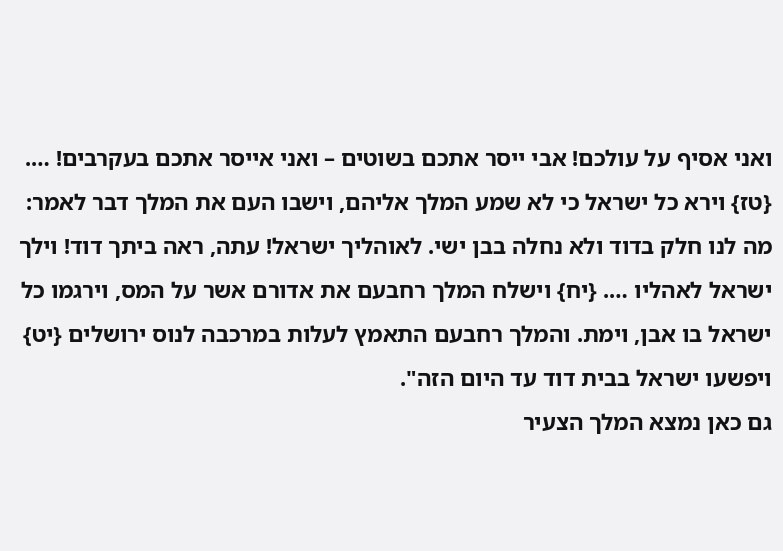ואני אסיף על עולכם! אבי ייסר אתכם בשוטים – ואני אייסר אתכם בעקרבים! …. {טז} וירא כל ישראל כי לא שמע המלך אליהם, וישבו העם את המלך דבר לאמר: מה לנו חלק בדוד ולא נחלה בבן ישי. לאוהליך ישראל! עתה, ראה ביתך דוד! וילך ישראל לאהליו …. {יח} וישלח המלך רחבעם את אדורם אשר על המס, וירגמו כל ישראל בו אבן, וימת. והמלך רחבעם התאמץ לעלות במרכבה לנוס ירושלים {יט} ויפשעו ישראל בבית דוד עד היום הזה".
גם כאן נמצא המלך הצעיר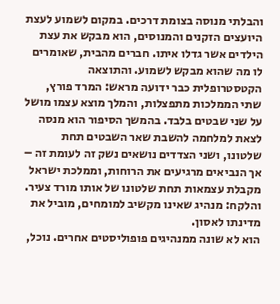והבלתי מנוסה בצומת דרכים. במקום לשמוע לעצת היועצים הזקנים והמנוסים, הוא מבקש את עצת הילדים אשר גדלו איתו. חברים מהבית, שאומרים לו מה שהוא מבקש לשמוע. והתוצאה הקטסטרופלית כבר ידועה מראש: המרד פורץ, שתי הממלכות מתפצלות, והמלך מוצא עצמו מושל על שני שבטים בלבד. בהמשך הסיפור הוא מנסה לצאת למלחמה להשבת שאר השבטים תחת שלטונו, ושני הצדדים נושאים נשק זה לעומת זה – אך הנביאים מרגיעים את הרוחות, וממלכת ישראל מקבלת עצמאות תחת שלטונו של אותו מורד צעיר.
והלקח: מנהיג שאינו מקשיב למומחים, מוביל את מדינתו לאסון.
הוא לא שונה ממנהיגים פופוליסטים אחרים. נוכל,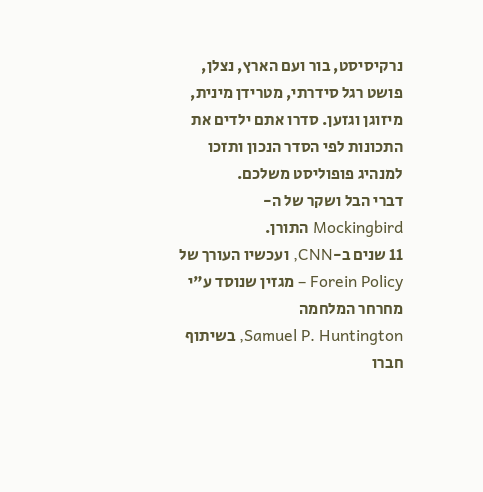נרקיסיסט, בור ועם הארץ, נצלן, פושט רגל סידרתי, מטרידן מינית, מיזוגן וגזען. סדרו אתם ילדים את התכונות לפי הסדר הנכון ותזכו למנהיג פופוליסט משלכם.
דברי הבל ושקר של ה-Mockingbird התורן.
11 שנים ב-CNN, ועכשיו העורך של Forein Policy – מגזין שנוסד ע"י מחרחר המלחמה
Samuel P. Huntington, בשיתוף חברו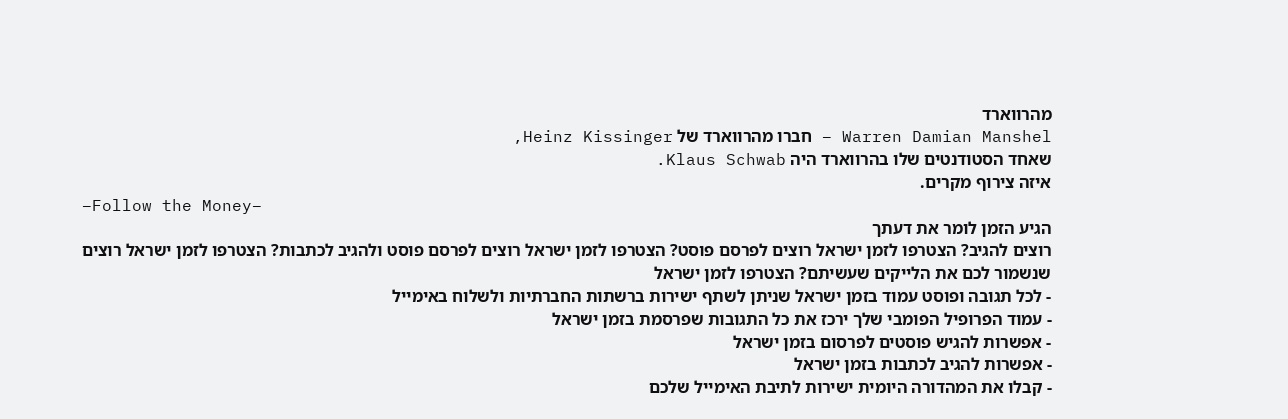מהרווארד
Warren Damian Manshel – חברו מהרווארד של Heinz Kissinger,
שאחד הסטודנטים שלו בהרווארד היה Klaus Schwab.
איזה צירוף מקרים.
–Follow the Money–
הגיע הזמן לומר את דעתך
רוצים להגיב? הצטרפו לזמן ישראל רוצים לפרסם פוסט? הצטרפו לזמן ישראל רוצים לפרסם פוסט ולהגיב לכתבות? הצטרפו לזמן ישראל רוצים שנשמור לכם את הלייקים שעשיתם? הצטרפו לזמן ישראל
- לכל תגובה ופוסט עמוד בזמן ישראל שניתן לשתף ישירות ברשתות החברתיות ולשלוח באימייל
- עמוד הפרופיל הפומבי שלך ירכז את כל התגובות שפרסמת בזמן ישראל
- אפשרות להגיש פוסטים לפרסום בזמן ישראל
- אפשרות להגיב לכתבות בזמן ישראל
- קבלו את המהדורה היומית ישירות לתיבת האימייל שלכם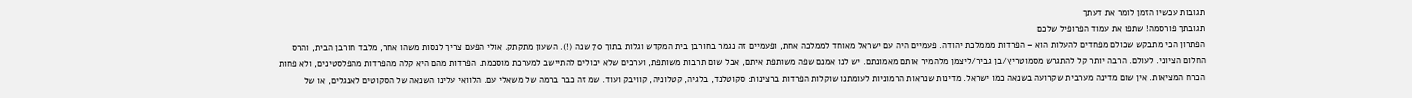תגובות עכשיו הזמן לומר את דעתך
תגובתך פורסמה! שתפו את עמוד הפרופיל שלכם
הפתרון הכי מתבקש שכולם מפחדים להעלות הוא – הפרדות מממלכת יהודה. פעמיים היה עם ישראל מאוחד לממלכה אחת, ופעמיים זה נגמר בחורבן בית המקדש וגלות בתוך 70 שנה (!). השעון מתקתק. אולי הפעם צריך לנסות משהו אחר, מלבד חורבן הבית, והרס החלום הציוני. לעולם. הרבה יותר קל להתגרש מסמוטריץ/בן גביר/ליצמן מלהמיר אותם מאמונתם. יש לנו אמנם שפה משותפת איתם, אבל שום תרבות משותפת, וערכים שלא יכולים להתיישב למערכת מוסכמת. הפרדות מהם היא קלה מהפרדות מהפלסטינים, ולא פחות הכרח המציאות. אין שום מדינה מערבית שקרועה בשנאה כמו ישראל. מדינות שנראות הרמוניות לעומתנו שוקלות הפרדות ברצינות: סקוטלנד, בלגיה, קטלוניה, קוויבק ועוד. שמ זה כבר ברמה של משאלי עם. הלוואי עלינו השנאה של הסקוטים לאנגלים, או של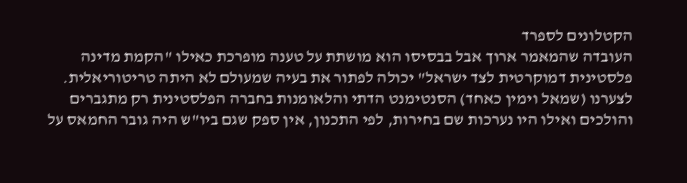הקטלונים לספרד
העובדה שהמאמר ארוך אבל בבסיסו הוא מושתת על טענה מופרכת כאילו "הקמת מדינה פלסטינית דמוקרטית לצד ישראל" יכולה לפתור את בעיה שמעולם לא היתה טריטוריאלית. לצערנו (שמאל וימין כאחד) הסנטימנט הדתי והלאומנות בחברה הפלסטינית רק מתגברים והולכים ואילו היו נערכות שם בחירות, לפי התכנון, אין ספק שגם ביו"ש היה גובר החמאס על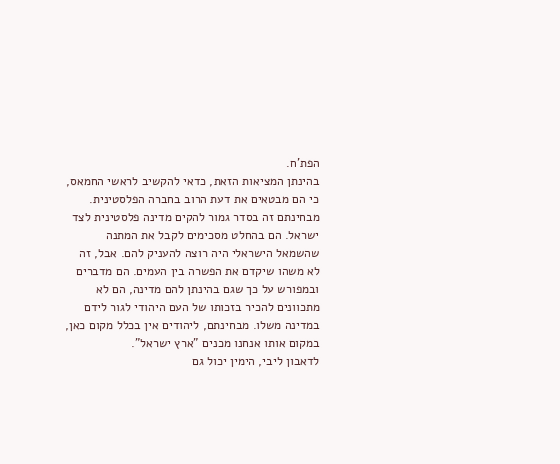הפת'ח.
בהינתן המציאות הזאת, כדאי להקשיב לראשי החמאס, כי הם מבטאים את דעת הרוב בחברה הפלסטינית. מבחינתם זה בסדר גמור להקים מדינה פלסטינית לצד ישראל. הם בהחלט מסכימים לקבל את המתנה שהשמאל הישראלי היה רוצה להעניק להם. אבל, זה לא משהו שיקדם את הפשרה בין העמים. הם מדברים ובמפורש על כך שגם בהינתן להם מדינה, הם לא מתכוונים להכיר בזכותו של העם היהודי לגור לידם במדינה משלו. מבחינתם, ליהודים אין בכלל מקום כאן, במקום אותו אנחנו מכנים "ארץ ישראל".
לדאבון ליבי, הימין יכול גם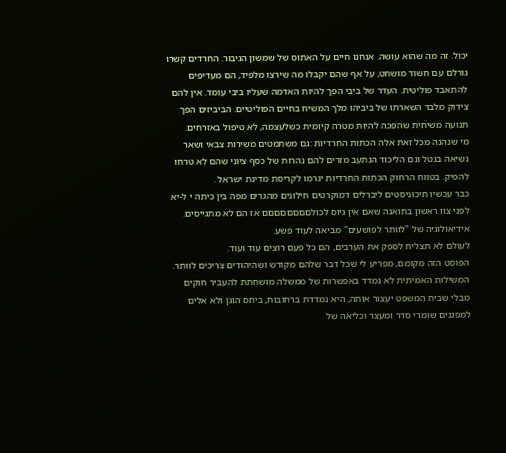יכול. זה מה שהוא עושה. אנחנו חיים על האתוס של שמשון הגיבור. החרדים קשרו גורלם עם חשוד מושחט, על אף שהם יקבלו מה שירצו מלפיד, הם מעדיפים להתאבד פוליטית. העדר של ביבי הפך להיות האדמה שעליו ביבי עומד. אין להם צידוק מלבד השארתו של ביביהו מלך המשיח בחיים הפוליטיים. הביביזים הפך תנועה משיחית שהפכה להיות מטרה קיומית כשלעצמה, לא טיפול באזרחים.
מי שנהנה מכל זאת אלה הכתות החרדיות :גם משתמטים משירות צבאי ושאר נשיאה בנטל וגם הליכוד הנתעב מזרים להם נהרות של כסף ציוני שהם לא טרחו להפיק. בטווח הרחוק הכתות החרדיות יגרמו לקריסת מדינת ישראל .
כבר עכשיו תיכוניסטים ליברלים דמוקרטים חילונים מהגרים מפה בין כיתה י ל-יא לפני צוו ראשון בתואנה שאם אין גיוס לכולםםםםםםםם אז הם לא מתגייסים.
אידיאולוגיה של "לוותר לפושעים" מביאה לעוד פשע.
לעולם לא תצליח לספק את הערבים, הם כל פעם רוצים עוד ועוד.
הפוסט הזה מקומם, מפריע לי שכל דבר שלהם מקודש ושהיהודים צריכים לוותר.
המשילות האמיתית לא נמדד באפשרות של ממשלה מושחתת להעביר חוקים מבלי שבית המשפט יעצור אותה, היא נמדדת ברחובות, ביחס הוגן ולא אלים למפגנים שומרי סדר ומעצר וכליאה של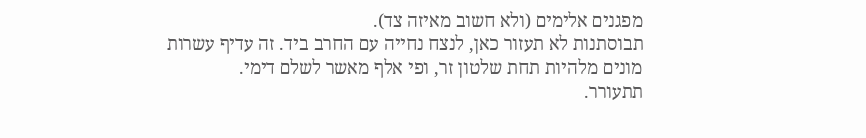מפגנים אלימים (ולא חשוב מאיזה צד).
תבוסתנות לא תעזור כאן, לנצח נחייה עם החרב ביד. זה עדיף עשרות מונים מלהיות תחת שלטון זר, ופי אלף מאשר לשלם דימי.
תתעורר.